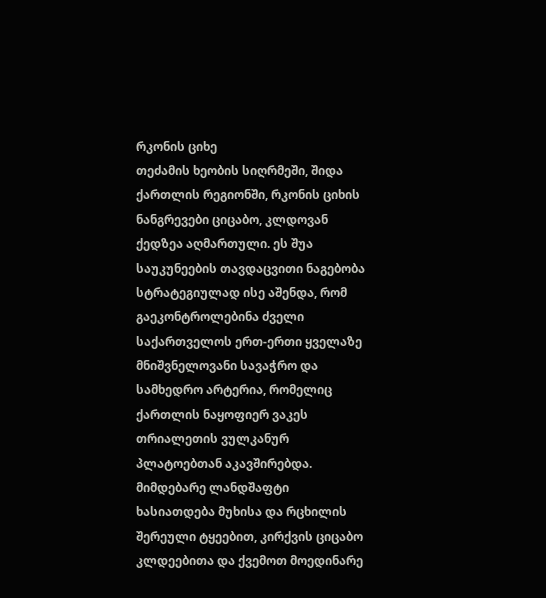რკონის ციხე
თეძამის ხეობის სიღრმეში, შიდა ქართლის რეგიონში, რკონის ციხის ნანგრევები ციცაბო, კლდოვან ქედზეა აღმართული. ეს შუა საუკუნეების თავდაცვითი ნაგებობა სტრატეგიულად ისე აშენდა, რომ გაეკონტროლებინა ძველი საქართველოს ერთ-ერთი ყველაზე მნიშვნელოვანი სავაჭრო და სამხედრო არტერია, რომელიც ქართლის ნაყოფიერ ვაკეს თრიალეთის ვულკანურ პლატოებთან აკავშირებდა. მიმდებარე ლანდშაფტი ხასიათდება მუხისა და რცხილის შერეული ტყეებით, კირქვის ციცაბო კლდეებითა და ქვემოთ მოედინარე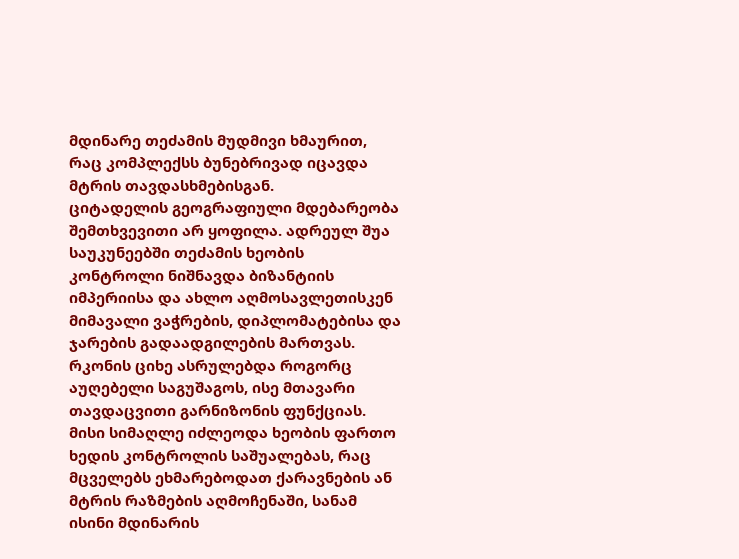მდინარე თეძამის მუდმივი ხმაურით, რაც კომპლექსს ბუნებრივად იცავდა მტრის თავდასხმებისგან.
ციტადელის გეოგრაფიული მდებარეობა შემთხვევითი არ ყოფილა. ადრეულ შუა საუკუნეებში თეძამის ხეობის კონტროლი ნიშნავდა ბიზანტიის იმპერიისა და ახლო აღმოსავლეთისკენ მიმავალი ვაჭრების, დიპლომატებისა და ჯარების გადაადგილების მართვას. რკონის ციხე ასრულებდა როგორც აუღებელი საგუშაგოს, ისე მთავარი თავდაცვითი გარნიზონის ფუნქციას. მისი სიმაღლე იძლეოდა ხეობის ფართო ხედის კონტროლის საშუალებას, რაც მცველებს ეხმარებოდათ ქარავნების ან მტრის რაზმების აღმოჩენაში, სანამ ისინი მდინარის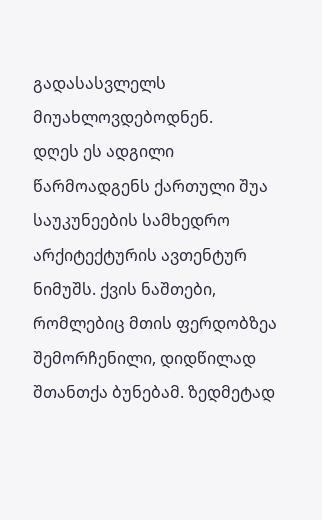გადასასვლელს მიუახლოვდებოდნენ.
დღეს ეს ადგილი წარმოადგენს ქართული შუა საუკუნეების სამხედრო არქიტექტურის ავთენტურ ნიმუშს. ქვის ნაშთები, რომლებიც მთის ფერდობზეა შემორჩენილი, დიდწილად შთანთქა ბუნებამ. ზედმეტად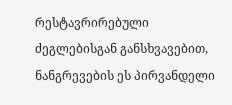რესტავრირებული ძეგლებისგან განსხვავებით, ნანგრევების ეს პირვანდელი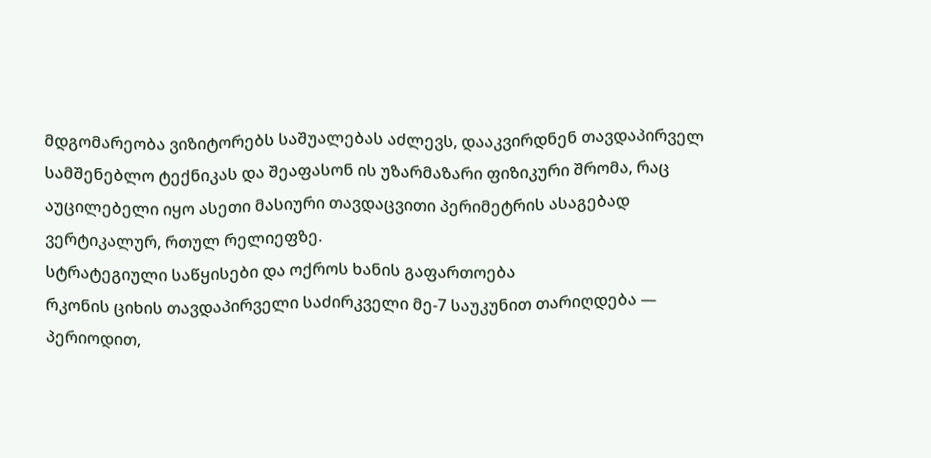მდგომარეობა ვიზიტორებს საშუალებას აძლევს, დააკვირდნენ თავდაპირველ სამშენებლო ტექნიკას და შეაფასონ ის უზარმაზარი ფიზიკური შრომა, რაც აუცილებელი იყო ასეთი მასიური თავდაცვითი პერიმეტრის ასაგებად ვერტიკალურ, რთულ რელიეფზე.
სტრატეგიული საწყისები და ოქროს ხანის გაფართოება
რკონის ციხის თავდაპირველი საძირკველი მე-7 საუკუნით თარიღდება — პერიოდით,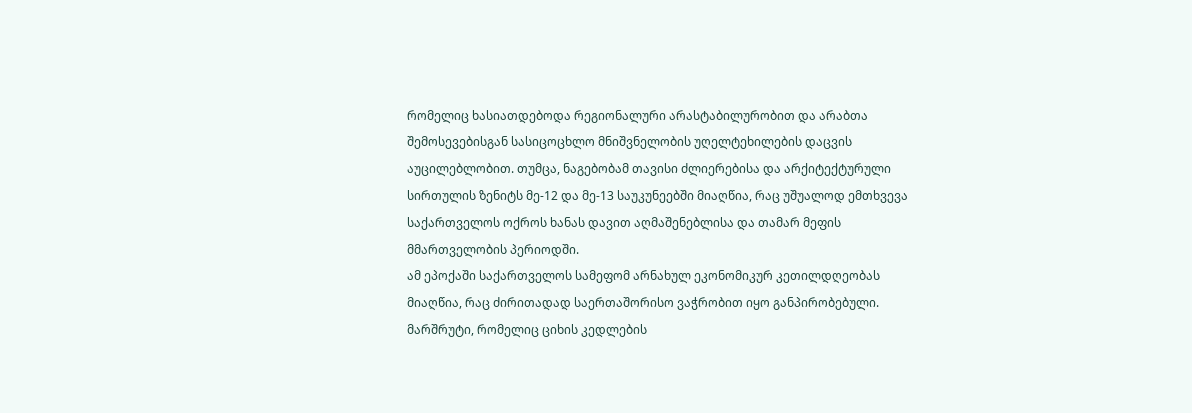რომელიც ხასიათდებოდა რეგიონალური არასტაბილურობით და არაბთა შემოსევებისგან სასიცოცხლო მნიშვნელობის უღელტეხილების დაცვის აუცილებლობით. თუმცა, ნაგებობამ თავისი ძლიერებისა და არქიტექტურული სირთულის ზენიტს მე-12 და მე-13 საუკუნეებში მიაღწია, რაც უშუალოდ ემთხვევა საქართველოს ოქროს ხანას დავით აღმაშენებლისა და თამარ მეფის მმართველობის პერიოდში.
ამ ეპოქაში საქართველოს სამეფომ არნახულ ეკონომიკურ კეთილდღეობას მიაღწია, რაც ძირითადად საერთაშორისო ვაჭრობით იყო განპირობებული. მარშრუტი, რომელიც ციხის კედლების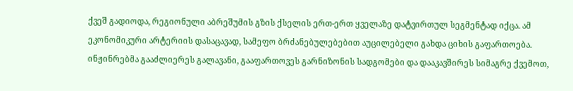ქვეშ გადიოდა, რეგიონული აბრეშუმის გზის ქსელის ერთ-ერთ ყველაზე დატვირთულ სეგმენტად იქცა. ამ ეკონომიკური არტერიის დასაცავად, სამეფო ბრძანებულებებით აუცილებელი გახდა ციხის გაფართოება. ინჟინრებმა გააძლიერეს გალავანი, გააფართოვეს გარნიზონის სადგომები და დააკავშირეს სიმაგრე ქვემოთ,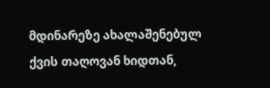მდინარეზე ახალაშენებულ ქვის თაღოვან ხიდთან,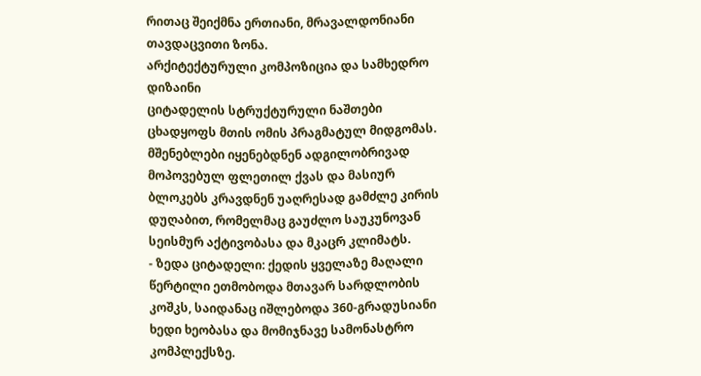რითაც შეიქმნა ერთიანი, მრავალდონიანი თავდაცვითი ზონა.
არქიტექტურული კომპოზიცია და სამხედრო დიზაინი
ციტადელის სტრუქტურული ნაშთები ცხადყოფს მთის ომის პრაგმატულ მიდგომას. მშენებლები იყენებდნენ ადგილობრივად მოპოვებულ ფლეთილ ქვას და მასიურ ბლოკებს კრავდნენ უაღრესად გამძლე კირის დუღაბით, რომელმაც გაუძლო საუკუნოვან სეისმურ აქტივობასა და მკაცრ კლიმატს.
- ზედა ციტადელი: ქედის ყველაზე მაღალი წერტილი ეთმობოდა მთავარ სარდლობის კოშკს, საიდანაც იშლებოდა 360-გრადუსიანი ხედი ხეობასა და მომიჯნავე სამონასტრო კომპლექსზე.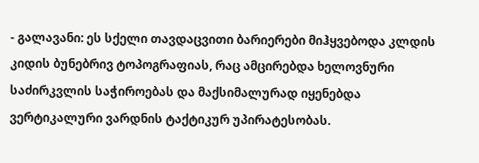- გალავანი: ეს სქელი თავდაცვითი ბარიერები მიჰყვებოდა კლდის კიდის ბუნებრივ ტოპოგრაფიას, რაც ამცირებდა ხელოვნური საძირკვლის საჭიროებას და მაქსიმალურად იყენებდა ვერტიკალური ვარდნის ტაქტიკურ უპირატესობას.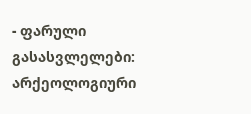- ფარული გასასვლელები: არქეოლოგიური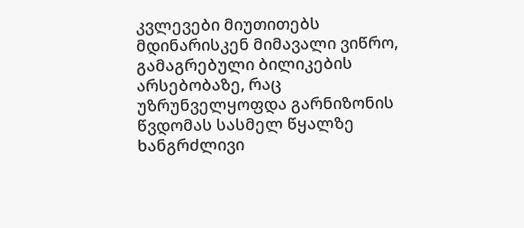კვლევები მიუთითებს მდინარისკენ მიმავალი ვიწრო, გამაგრებული ბილიკების არსებობაზე, რაც უზრუნველყოფდა გარნიზონის წვდომას სასმელ წყალზე ხანგრძლივი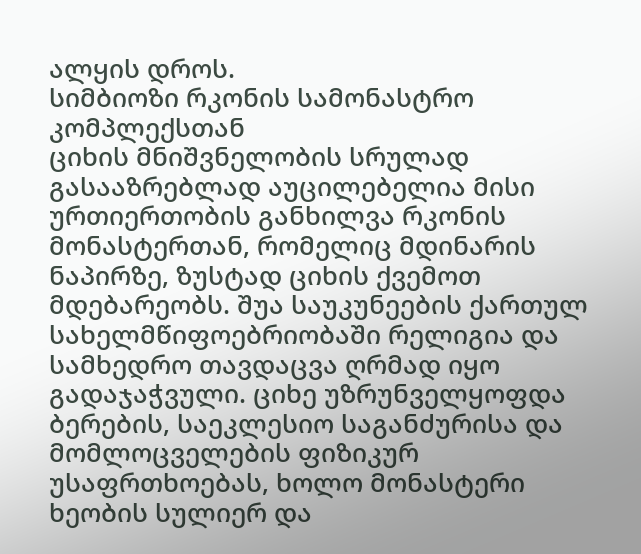ალყის დროს.
სიმბიოზი რკონის სამონასტრო კომპლექსთან
ციხის მნიშვნელობის სრულად გასააზრებლად აუცილებელია მისი ურთიერთობის განხილვა რკონის მონასტერთან, რომელიც მდინარის ნაპირზე, ზუსტად ციხის ქვემოთ მდებარეობს. შუა საუკუნეების ქართულ სახელმწიფოებრიობაში რელიგია და სამხედრო თავდაცვა ღრმად იყო გადაჯაჭვული. ციხე უზრუნველყოფდა ბერების, საეკლესიო საგანძურისა და მომლოცველების ფიზიკურ უსაფრთხოებას, ხოლო მონასტერი ხეობის სულიერ და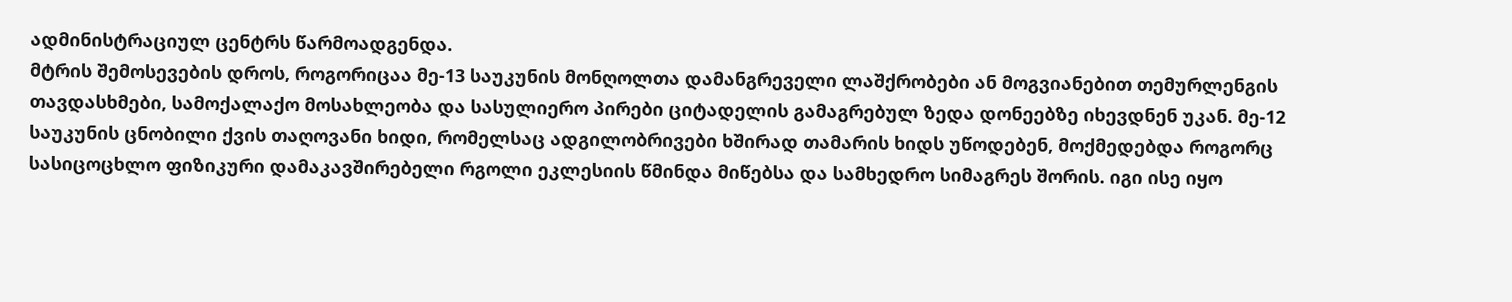ადმინისტრაციულ ცენტრს წარმოადგენდა.
მტრის შემოსევების დროს, როგორიცაა მე-13 საუკუნის მონღოლთა დამანგრეველი ლაშქრობები ან მოგვიანებით თემურლენგის თავდასხმები, სამოქალაქო მოსახლეობა და სასულიერო პირები ციტადელის გამაგრებულ ზედა დონეებზე იხევდნენ უკან. მე-12 საუკუნის ცნობილი ქვის თაღოვანი ხიდი, რომელსაც ადგილობრივები ხშირად თამარის ხიდს უწოდებენ, მოქმედებდა როგორც სასიცოცხლო ფიზიკური დამაკავშირებელი რგოლი ეკლესიის წმინდა მიწებსა და სამხედრო სიმაგრეს შორის. იგი ისე იყო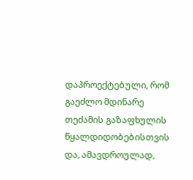დაპროექტებული, რომ გაეძლო მდინარე თეძამის გაზაფხულის წყალდიდობებისთვის და, ამავდროულად,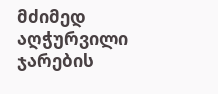მძიმედ აღჭურვილი ჯარების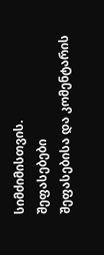სიმძიმისთვის.
შეფასებები
შეფასებისა და კომენტარის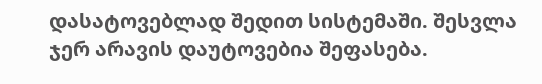დასატოვებლად შედით სისტემაში. შესვლა
ჯერ არავის დაუტოვებია შეფასება.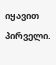იყავით პირველი.